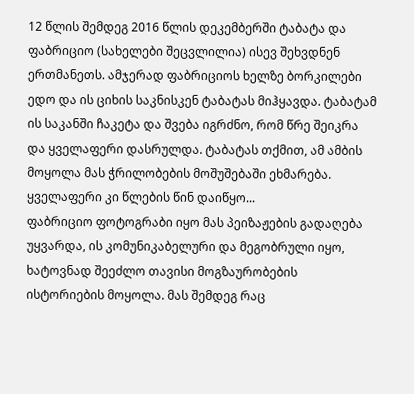12 წლის შემდეგ 2016 წლის დეკემბერში ტაბატა და ფაბრიციო (სახელები შეცვლილია) ისევ შეხვდნენ ერთმანეთს. ამჯერად ფაბრიციოს ხელზე ბორკილები ედო და ის ციხის საკნისკენ ტაბატას მიჰყავდა. ტაბატამ ის საკანში ჩაკეტა და შვება იგრძნო, რომ წრე შეიკრა და ყველაფერი დასრულდა. ტაბატას თქმით, ამ ამბის მოყოლა მას ჭრილობების მოშუშებაში ეხმარება.
ყველაფერი კი წლების წინ დაიწყო...
ფაბრიციო ფოტოგრაბი იყო მას პეიზაჟების გადაღება უყვარდა, ის კომუნიკაბელური და მეგობრული იყო, ხატოვნად შეეძლო თავისი მოგზაურობების ისტორიების მოყოლა. მას შემდეგ რაც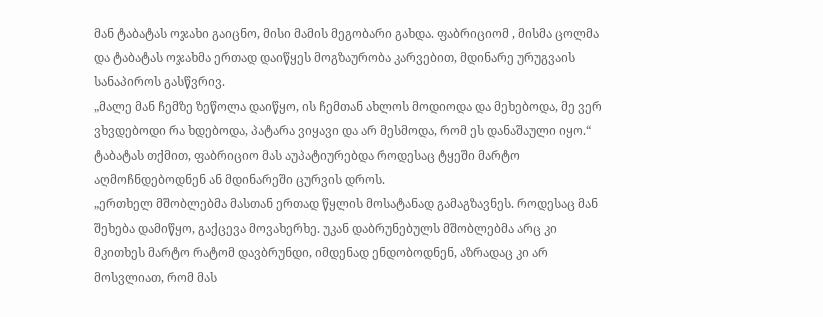მან ტაბატას ოჯახი გაიცნო, მისი მამის მეგობარი გახდა. ფაბრიციომ , მისმა ცოლმა და ტაბატას ოჯახმა ერთად დაიწყეს მოგზაურობა კარვებით, მდინარე ურუგვაის სანაპიროს გასწვრივ.
„მალე მან ჩემზე ზეწოლა დაიწყო, ის ჩემთან ახლოს მოდიოდა და მეხებოდა, მე ვერ ვხვდებოდი რა ხდებოდა, პატარა ვიყავი და არ მესმოდა, რომ ეს დანაშაული იყო.“
ტაბატას თქმით, ფაბრიციო მას აუპატიურებდა როდესაც ტყეში მარტო აღმოჩნდებოდნენ ან მდინარეში ცურვის დროს.
„ერთხელ მშობლებმა მასთან ერთად წყლის მოსატანად გამაგზავნეს. როდესაც მან შეხება დამიწყო, გაქცევა მოვახერხე. უკან დაბრუნებულს მშობლებმა არც კი მკითხეს მარტო რატომ დავბრუნდი, იმდენად ენდობოდნენ, აზრადაც კი არ მოსვლიათ, რომ მას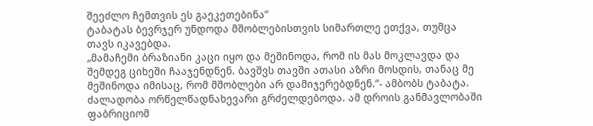შეეძლო ჩემთვის ეს გაეკეთებინა“
ტაბატას ბევრჯერ უნდოდა მშობლებისთვის სიმართლე ეთქვა, თუმცა თავს იკავებდა.
„მამაჩემი ბრაზიანი კაცი იყო და მეშინოდა, რომ ის მას მოკლავდა და შემდეგ ციხეში ჩააჯენდნენ. ბავშვს თავში ათასი აზრი მოსდის, თანაც მე მეშინოდა იმისაც, რომ მშობლები არ დამიჯერებდნენ.“- ამბობს ტაბატა.
ძალადობა ორწელწადნახევარი გრძელდებოდა. ამ დროის განმავლობაში ფაბრიციომ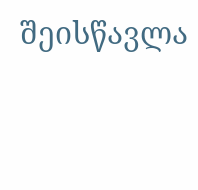შეისწავლა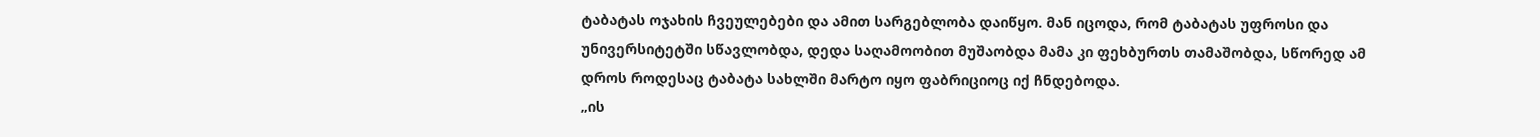ტაბატას ოჯახის ჩვეულებები და ამით სარგებლობა დაიწყო. მან იცოდა, რომ ტაბატას უფროსი და უნივერსიტეტში სწავლობდა, დედა საღამოობით მუშაობდა მამა კი ფეხბურთს თამაშობდა, სწორედ ამ დროს როდესაც ტაბატა სახლში მარტო იყო ფაბრიციოც იქ ჩნდებოდა.
„ის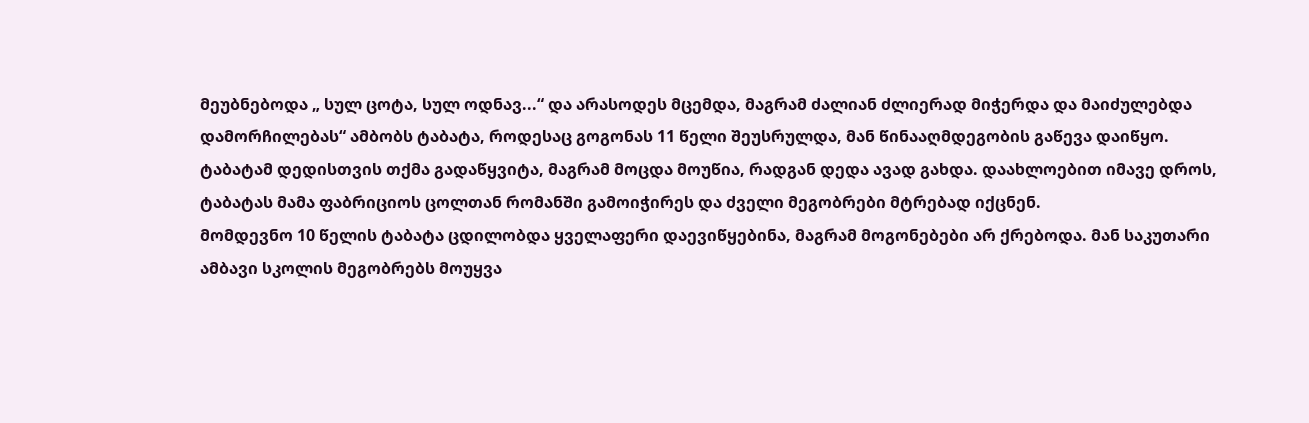მეუბნებოდა „ სულ ცოტა, სულ ოდნავ...“ და არასოდეს მცემდა, მაგრამ ძალიან ძლიერად მიჭერდა და მაიძულებდა დამორჩილებას“ ამბობს ტაბატა, როდესაც გოგონას 11 წელი შეუსრულდა, მან წინააღმდეგობის გაწევა დაიწყო.
ტაბატამ დედისთვის თქმა გადაწყვიტა, მაგრამ მოცდა მოუწია, რადგან დედა ავად გახდა. დაახლოებით იმავე დროს, ტაბატას მამა ფაბრიციოს ცოლთან რომანში გამოიჭირეს და ძველი მეგობრები მტრებად იქცნენ.
მომდევნო 10 წელის ტაბატა ცდილობდა ყველაფერი დაევიწყებინა, მაგრამ მოგონებები არ ქრებოდა. მან საკუთარი ამბავი სკოლის მეგობრებს მოუყვა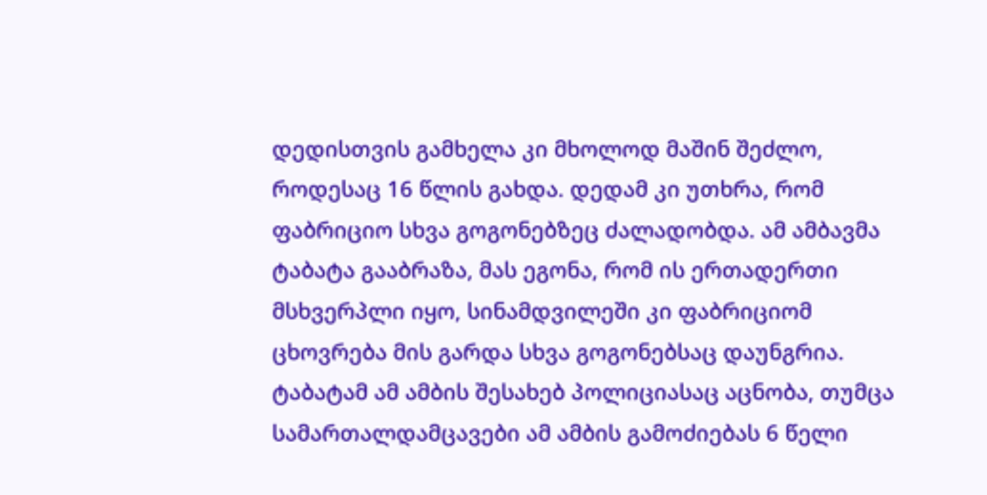დედისთვის გამხელა კი მხოლოდ მაშინ შეძლო, როდესაც 16 წლის გახდა. დედამ კი უთხრა, რომ ფაბრიციო სხვა გოგონებზეც ძალადობდა. ამ ამბავმა ტაბატა გააბრაზა, მას ეგონა, რომ ის ერთადერთი მსხვერპლი იყო, სინამდვილეში კი ფაბრიციომ ცხოვრება მის გარდა სხვა გოგონებსაც დაუნგრია.
ტაბატამ ამ ამბის შესახებ პოლიციასაც აცნობა, თუმცა სამართალდამცავები ამ ამბის გამოძიებას 6 წელი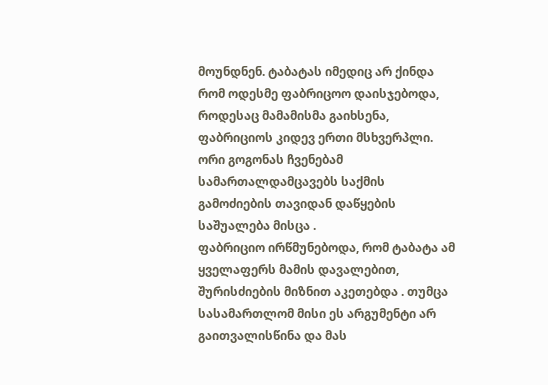მოუნდნენ. ტაბატას იმედიც არ ქინდა რომ ოდესმე ფაბრიცოო დაისჯებოდა, როდესაც მამამისმა გაიხსენა, ფაბრიციოს კიდევ ერთი მსხვერპლი. ორი გოგონას ჩვენებამ სამართალდამცავებს საქმის გამოძიების თავიდან დაწყების საშუალება მისცა .
ფაბრიციო ირწმუნებოდა, რომ ტაბატა ამ ყველაფერს მამის დავალებით, შურისძიების მიზნით აკეთებდა . თუმცა სასამართლომ მისი ეს არგუმენტი არ გაითვალისწინა და მას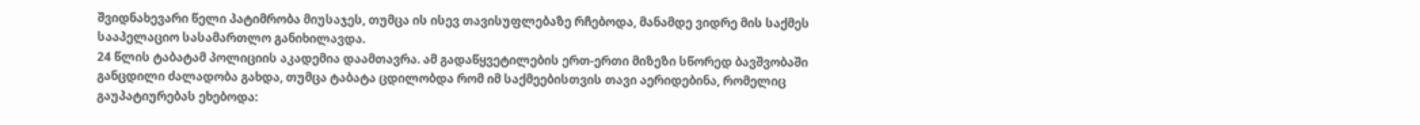შვიდნახევარი წელი პატიმრობა მიუსაჯეს, თუმცა ის ისევ თავისუფლებაზე რჩებოდა, მანამდე ვიდრე მის საქმეს სააპელაციო სასამართლო განიხილავდა.
24 წლის ტაბატამ პოლიციის აკადემია დაამთავრა. ამ გადაწყვეტილების ერთ-ერთი მიზეზი სწორედ ბავშვობაში განცდილი ძალადობა გახდა, თუმცა ტაბატა ცდილობდა რომ იმ საქმეებისთვის თავი აერიდებინა, რომელიც გაუპატიურებას ეხებოდა: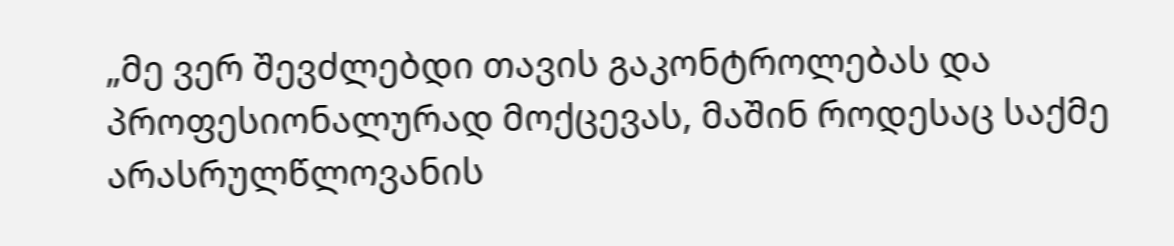„მე ვერ შევძლებდი თავის გაკონტროლებას და პროფესიონალურად მოქცევას, მაშინ როდესაც საქმე არასრულწლოვანის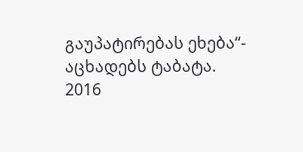გაუპატირებას ეხება“- აცხადებს ტაბატა.
2016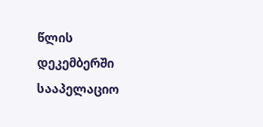წლის დეკემბერში სააპელაციო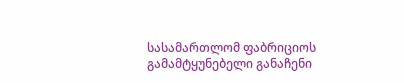სასამართლომ ფაბრიციოს გამამტყუნებელი განაჩენი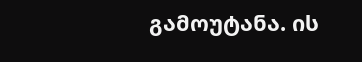გამოუტანა. ის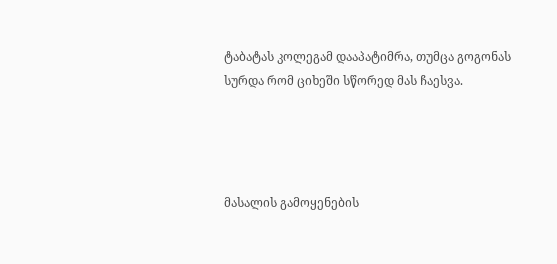ტაბატას კოლეგამ დააპატიმრა, თუმცა გოგონას სურდა რომ ციხეში სწორედ მას ჩაესვა.




მასალის გამოყენების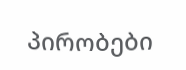პირობები